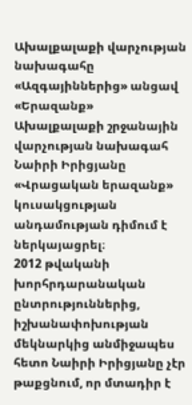Ախալքալաքի վարչության նախագահը «Ազգայիններից» անցավ «Երազանք»
Ախալքալաքի շրջանային վարչության նախագահ Նաիրի Իրիցյանը «Վրացական երազանք» կուսակցության անդամության դիմում է ներկայացրել։
2012 թվականի խորհրդարանական ընտրություններից, իշխանափոխության մեկնարկից անմիջապես հետո Նաիրի Իրիցյանը չէր թաքցնում, որ մտադիր է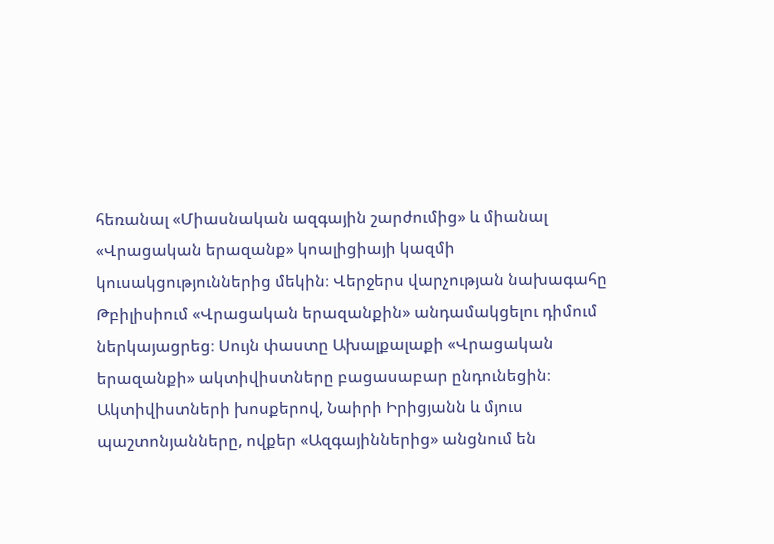հեռանալ «Միասնական ազգային շարժումից» և միանալ «Վրացական երազանք» կոալիցիայի կազմի կուսակցություններից մեկին։ Վերջերս վարչության նախագահը Թբիլիսիում «Վրացական երազանքին» անդամակցելու դիմում ներկայացրեց։ Սույն փաստը Ախալքալաքի «Վրացական երազանքի» ակտիվիստները բացասաբար ընդունեցին։ Ակտիվիստների խոսքերով, Նաիրի Իրիցյանն և մյուս պաշտոնյանները, ովքեր «Ազգայիններից» անցնում են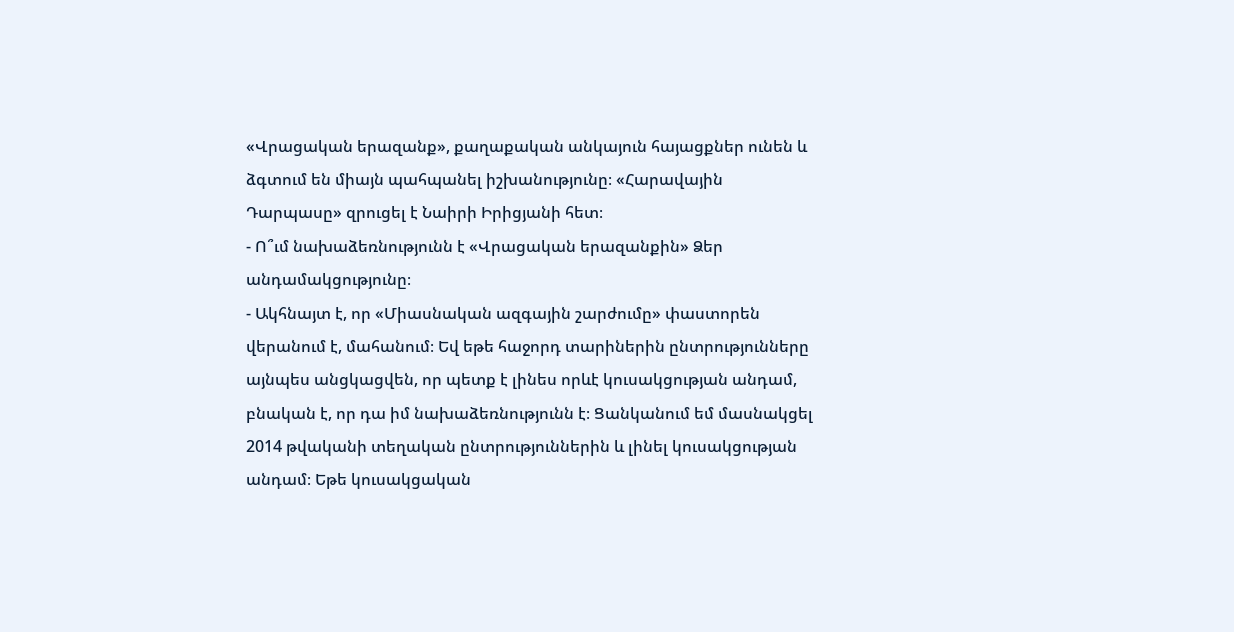«Վրացական երազանք», քաղաքական անկայուն հայացքներ ունեն և ձգտում են միայն պահպանել իշխանությունը։ «Հարավային Դարպասը» զրուցել է Նաիրի Իրիցյանի հետ։
- Ո՞ւմ նախաձեռնությունն է «Վրացական երազանքին» Ձեր անդամակցությունը։
- Ակհնայտ է, որ «Միասնական ազգային շարժումը» փաստորեն վերանում է, մահանում։ Եվ եթե հաջորդ տարիներին ընտրությունները այնպես անցկացվեն, որ պետք է լինես որևէ կուսակցության անդամ, բնական է, որ դա իմ նախաձեռնությունն է։ Ցանկանում եմ մասնակցել 2014 թվականի տեղական ընտրություններին և լինել կուսակցության անդամ։ Եթե կուսակցական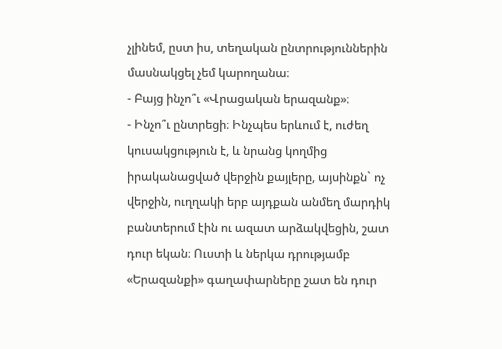չլինեմ, ըստ իս, տեղական ընտրություններին մասնակցել չեմ կարողանա։
- Բայց ինչո՞ւ «Վրացական երազանք»։
- Ինչո՞ւ ընտրեցի։ Ինչպես երևում է, ուժեղ կուսակցություն է, և նրանց կողմից իրականացված վերջին քայլերը, այսինքն` ոչ վերջին, ուղղակի երբ այդքան անմեղ մարդիկ բանտերում էին ու ազատ արձակվեցին, շատ դուր եկան։ Ուստի և ներկա դրությամբ «Երազանքի» գաղափարները շատ են դուր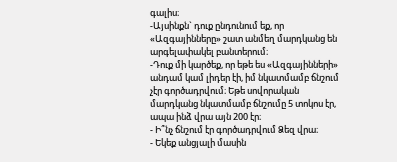գալիս։
-Այսինքն` դուք ընդունում եք, որ «Ազգայինները» շատ անմեղ մարդկանց են արգելափակել բանտերում։
-Դուք մի կարծեք, որ եթե ես «Ազգայինների» անդամ կամ լիդեր էի, իմ նկատմամբ ճնշում չէր գործադրվում։ Եթե սովորական մարդկանց նկատմամբ ճնշումը 5 տոկոս էր, ապա ինձ վրա այն 200 էր։
- Ի՞նչ ճնշում էր գործադրվում Ձեզ վրա։
- Եկեք անցյալի մասին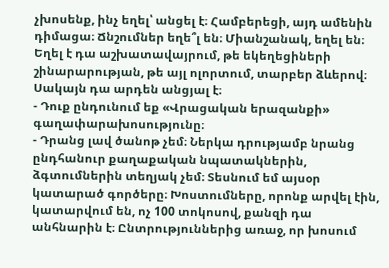չխոսենք, ինչ եղել՝ անցել է։ Համբերեցի, այդ ամենին դիմացա։ Ճնշումներ եղե՞լ են։ Միանշանակ, եղել են։ Եղել է դա աշխատավայրում, թե եկեղեցիների շինարարության, թե այլ ոլորտում, տարբեր ձևերով։ Սակայն դա արդեն անցյալ է։
- Դուք ընդունում եք «Վրացական երազանքի» գաղափարախոսությունը։
- Դրանց լավ ծանոթ չեմ։ Ներկա դրությամբ նրանց ընդհանուր քաղաքական նպատակներին, ձգտումներին տեղյակ չեմ։ Տեսնում եմ այսօր կատարած գործերը։ Խոստումները, որոնք արվել էին, կատարվում են, ոչ 100 տոկոսով, քանզի դա անհնարին է։ Ընտրություններից առաջ, որ խոսում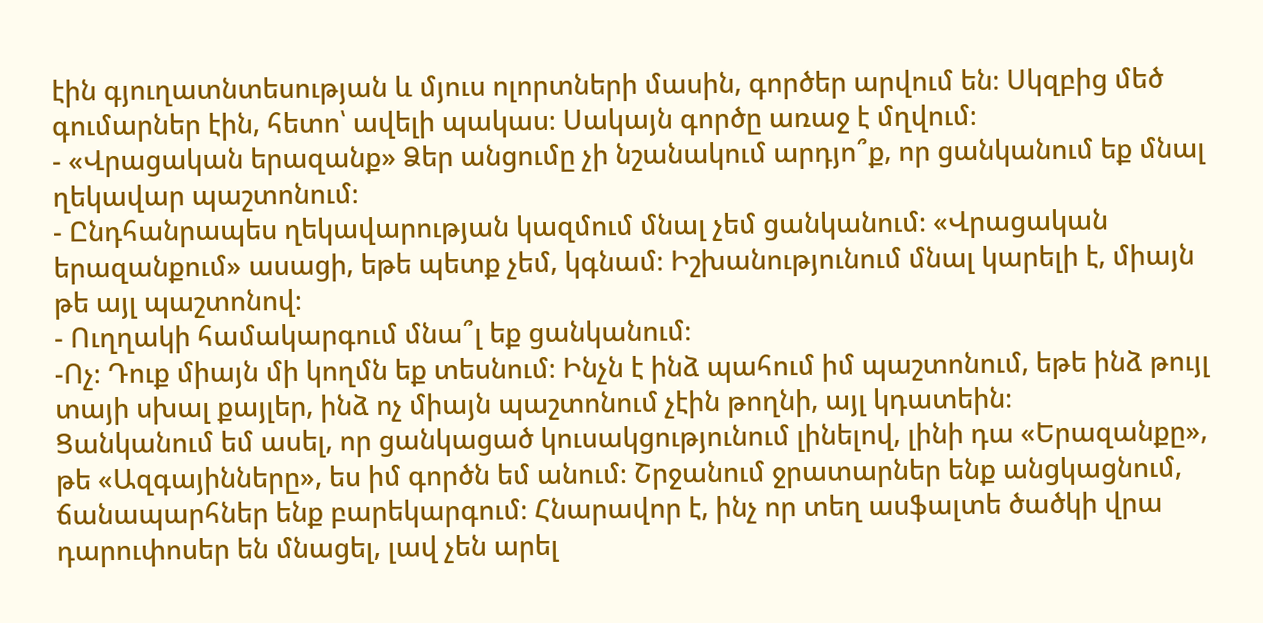էին գյուղատնտեսության և մյուս ոլորտների մասին, գործեր արվում են։ Սկզբից մեծ գումարներ էին, հետո՝ ավելի պակաս։ Սակայն գործը առաջ է մղվում։
- «Վրացական երազանք» Ձեր անցումը չի նշանակում արդյո՞ք, որ ցանկանում եք մնալ ղեկավար պաշտոնում։
- Ընդհանրապես ղեկավարության կազմում մնալ չեմ ցանկանում։ «Վրացական երազանքում» ասացի, եթե պետք չեմ, կգնամ։ Իշխանությունում մնալ կարելի է, միայն թե այլ պաշտոնով։
- Ուղղակի համակարգում մնա՞լ եք ցանկանում։
-Ոչ։ Դուք միայն մի կողմն եք տեսնում։ Ինչն է ինձ պահում իմ պաշտոնում, եթե ինձ թույլ տայի սխալ քայլեր, ինձ ոչ միայն պաշտոնում չէին թողնի, այլ կդատեին։
Ցանկանում եմ ասել, որ ցանկացած կուսակցությունում լինելով, լինի դա «Երազանքը», թե «Ազգայինները», ես իմ գործն եմ անում։ Շրջանում ջրատարներ ենք անցկացնում, ճանապարհներ ենք բարեկարգում։ Հնարավոր է, ինչ որ տեղ ասֆալտե ծածկի վրա դարուփոսեր են մնացել, լավ չեն արել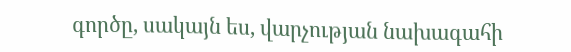գործը, սակայն ես, վարչության նախագահի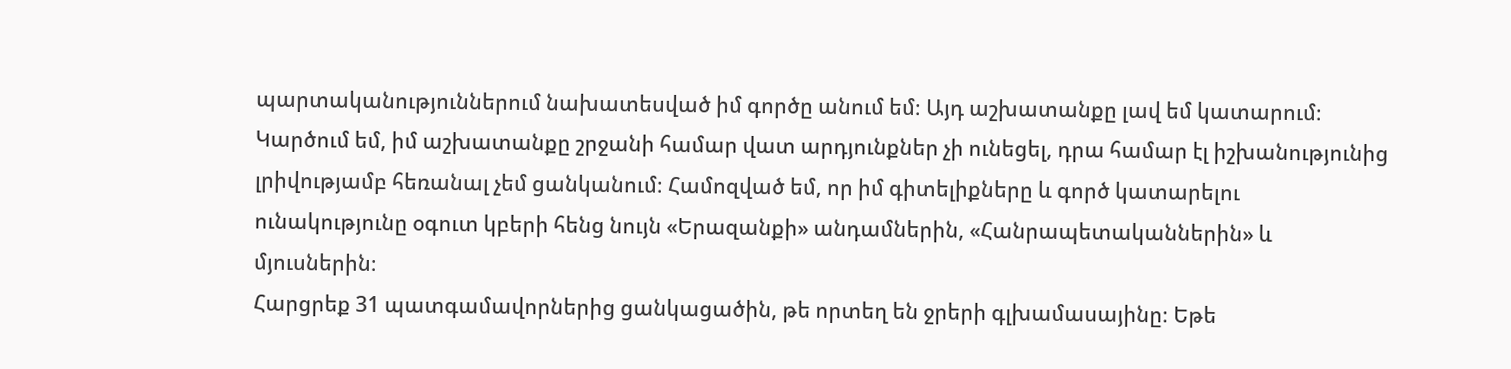պարտականություններում նախատեսված իմ գործը անում եմ։ Այդ աշխատանքը լավ եմ կատարում։
Կարծում եմ, իմ աշխատանքը շրջանի համար վատ արդյունքներ չի ունեցել, դրա համար էլ իշխանությունից լրիվությամբ հեռանալ չեմ ցանկանում։ Համոզված եմ, որ իմ գիտելիքները և գործ կատարելու ունակությունը օգուտ կբերի հենց նույն «Երազանքի» անդամներին, «Հանրապետականներին» և մյուսներին։
Հարցրեք 31 պատգամավորներից ցանկացածին, թե որտեղ են ջրերի գլխամասայինը։ Եթե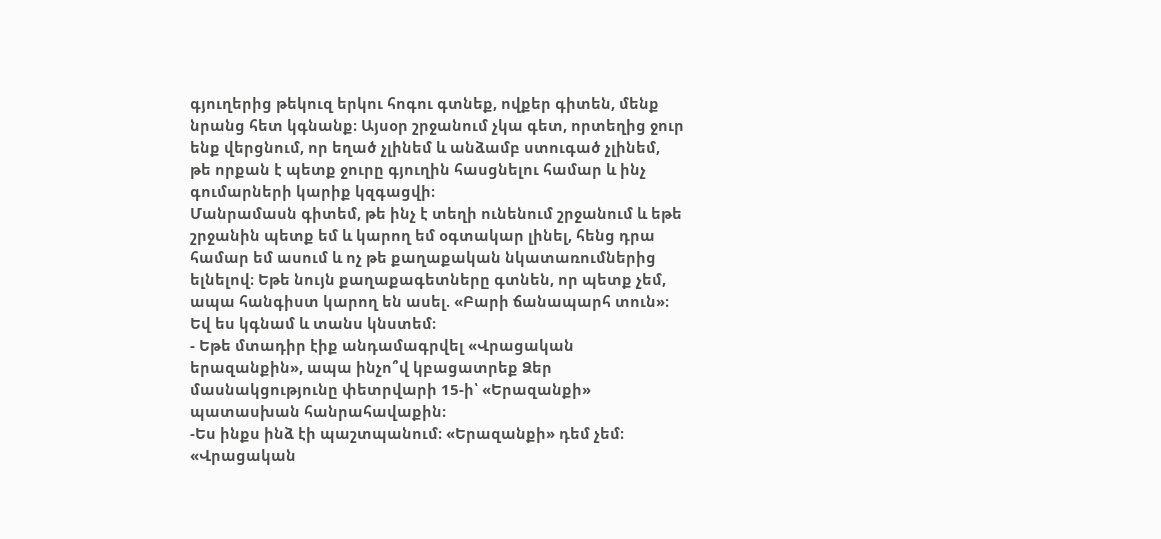գյուղերից թեկուզ երկու հոգու գտնեք, ովքեր գիտեն, մենք նրանց հետ կգնանք։ Այսօր շրջանում չկա գետ, որտեղից ջուր ենք վերցնում, որ եղած չլինեմ և անձամբ ստուգած չլինեմ, թե որքան է պետք ջուրը գյուղին հասցնելու համար և ինչ գումարների կարիք կզգացվի։
Մանրամասն գիտեմ, թե ինչ է տեղի ունենում շրջանում և եթե շրջանին պետք եմ և կարող եմ օգտակար լինել, հենց դրա համար եմ ասում և ոչ թե քաղաքական նկատառումներից ելնելով։ Եթե նույն քաղաքագետները գտնեն, որ պետք չեմ, ապա հանգիստ կարող են ասել. «Բարի ճանապարհ տուն»։ Եվ ես կգնամ և տանս կնստեմ։
- Եթե մտադիր էիք անդամագրվել «Վրացական երազանքին», ապա ինչո՞վ կբացատրեք Ձեր մասնակցությունը փետրվարի 15-ի՝ «Երազանքի» պատասխան հանրահավաքին։
-Ես ինքս ինձ էի պաշտպանում։ «Երազանքի» դեմ չեմ։ «Վրացական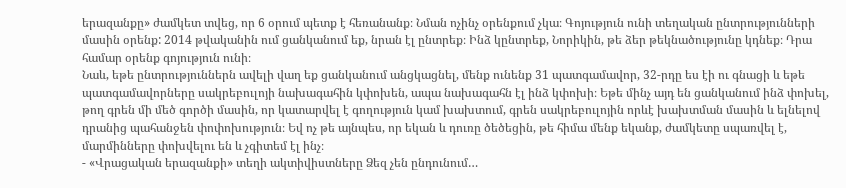երազանքը» ժամկետ տվեց, որ 6 օրում պետք է հեռանանք։ Նման ոչինչ օրենքում չկա։ Գոյություն ունի տեղական ընտրությունների մասին օրենք: 2014 թվականին ում ցանկանում եք, նրան էլ ընտրեք։ Ինձ կընտրեք, Նորիկին, թե ձեր թեկնածությունը կդնեք։ Դրա համար օրենք գոյություն ունի։
Նաև, եթե ընտրություններն ավելի վաղ եք ցանկանում անցկացնել, մենք ունենք 31 պատգամավոր, 32-րդը ես էի ու գնացի և եթե պատգամավորները սակրեբուլոյի նախագահին կփոխեն, ապա նախագահն էլ ինձ կփոխի։ Եթե մինչ այդ են ցանկանում ինձ փոխել, թող գրեն մի մեծ գործի մասին, որ կատարվել է գողություն կամ խախտում, գրեն սակրեբուլոյին որևէ խախտման մասին և ելնելով դրանից պահանջեն փոփոխություն։ Եվ ոչ թե այնպես, որ եկան և դուռը ծեծեցին, թե հիմա մենք եկանք, ժամկետը սպառվել է, մարմինները փոխվելու են և չգիտեմ էլ ինչ։
- «Վրացական երազանքի» տեղի ակտիվիստները Ձեզ չեն ընդունում…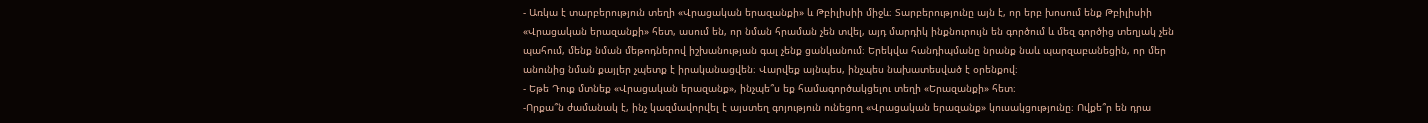- Առկա է տարբերություն տեղի «Վրացական երազանքի» և Թբիլիսիի միջև։ Տարբերությունը այն է, որ երբ խոսում ենք Թբիլիսիի «Վրացական երազանքի» հետ, ասում են, որ նման հրաման չեն տվել, այդ մարդիկ ինքնուրույն են գործում և մեզ գործից տեղյակ չեն պահում, մենք նման մեթոդներով իշխանության գալ չենք ցանկանում։ Երեկվա հանդիպմանը նրանք նաև պարզաբանեցին, որ մեր անունից նման քայլեր չպետք է իրականացվեն։ Վարվեք այնպես, ինչպես նախատեսված է օրենքով։
- Եթե Դուք մտնեք «Վրացական երազանք», ինչպե՞ս եք համագործակցելու տեղի «Երազանքի» հետ։
-Որքա՞ն ժամանակ է, ինչ կազմավորվել է այստեղ գոյություն ունեցող «Վրացական երազանք» կուսակցությունը։ Ովքե՞ր են դրա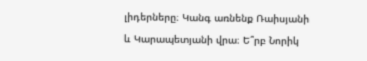լիդերները։ Կանգ առնենք Ռաիսյանի և Կարապետյանի վրա։ Ե՞րբ Նորիկ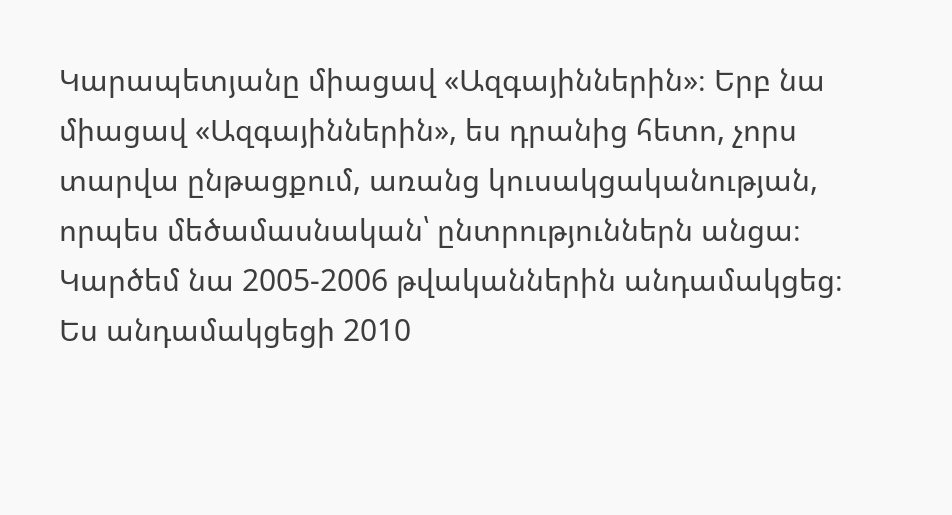Կարապետյանը միացավ «Ազգայիններին»։ Երբ նա միացավ «Ազգայիններին», ես դրանից հետո, չորս տարվա ընթացքում, առանց կուսակցականության, որպես մեծամասնական՝ ընտրություններն անցա։ Կարծեմ նա 2005-2006 թվականներին անդամակցեց։ Ես անդամակցեցի 2010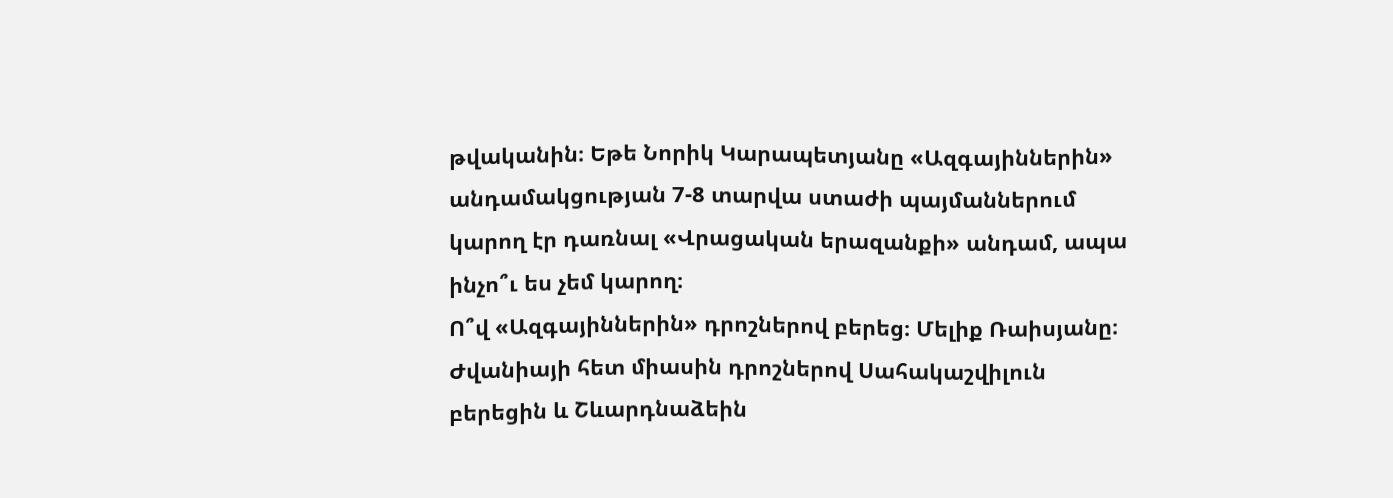թվականին։ Եթե Նորիկ Կարապետյանը «Ազգայիններին» անդամակցության 7-8 տարվա ստաժի պայմաններում կարող էր դառնալ «Վրացական երազանքի» անդամ, ապա ինչո՞ւ ես չեմ կարող։
Ո՞վ «Ազգայիններին» դրոշներով բերեց։ Մելիք Ռաիսյանը։ Ժվանիայի հետ միասին դրոշներով Սահակաշվիլուն բերեցին և Շևարդնաձեին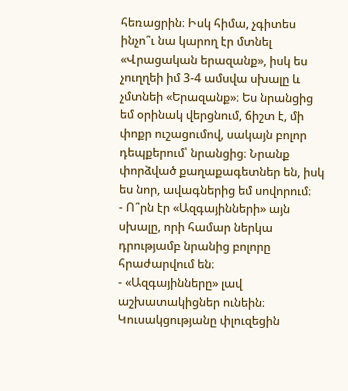հեռացրին։ Իսկ հիմա, չգիտես ինչո՞ւ նա կարող էր մտնել «Վրացական երազանք», իսկ ես չուղղեի իմ 3-4 ամսվա սխալը և չմտնեի «Երազանք»։ Ես նրանցից եմ օրինակ վերցնում, ճիշտ է, մի փոքր ուշացումով, սակայն բոլոր դեպքերում՝ նրանցից։ Նրանք փորձված քաղաքագետներ են, իսկ ես նոր, ավագներից եմ սովորում։
- Ո՞րն էր «Ազգայինների» այն սխալը, որի համար ներկա դրությամբ նրանից բոլորը հրաժարվում են։
- «Ազգայինները» լավ աշխատակիցներ ունեին։ Կուսակցությանը փլուզեցին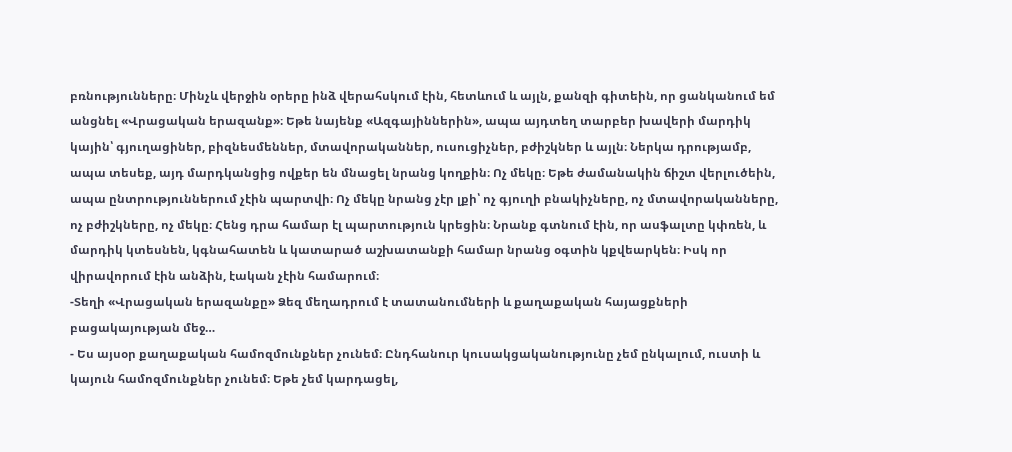բռնությունները։ Մինչև վերջին օրերը ինձ վերահսկում էին, հետևում և այլն, քանզի գիտեին, որ ցանկանում եմ անցնել «Վրացական երազանք»։ Եթե նայենք «Ազգայիններին», ապա այդտեղ տարբեր խավերի մարդիկ կային՝ գյուղացիներ, բիզնեսմեններ, մտավորականներ, ուսուցիչներ, բժիշկներ և այլն։ Ներկա դրությամբ, ապա տեսեք, այդ մարդկանցից ովքեր են մնացել նրանց կողքին։ Ոչ մեկը։ Եթե ժամանակին ճիշտ վերլուծեին, ապա ընտրություններում չէին պարտվի։ Ոչ մեկը նրանց չէր լքի՝ ոչ գյուղի բնակիչները, ոչ մտավորականները, ոչ բժիշկները, ոչ մեկը։ Հենց դրա համար էլ պարտություն կրեցին։ Նրանք գտնում էին, որ ասֆալտը կփռեն, և մարդիկ կտեսնեն, կգնահատեն և կատարած աշխատանքի համար նրանց օգտին կքվեարկեն։ Իսկ որ վիրավորում էին անձին, էական չէին համարում։
-Տեղի «Վրացական երազանքը» Ձեզ մեղադրում է տատանումների և քաղաքական հայացքների բացակայության մեջ…
- Ես այսօր քաղաքական համոզմունքներ չունեմ։ Ընդհանուր կուսակցականությունը չեմ ընկալում, ուստի և կայուն համոզմունքներ չունեմ։ Եթե չեմ կարդացել,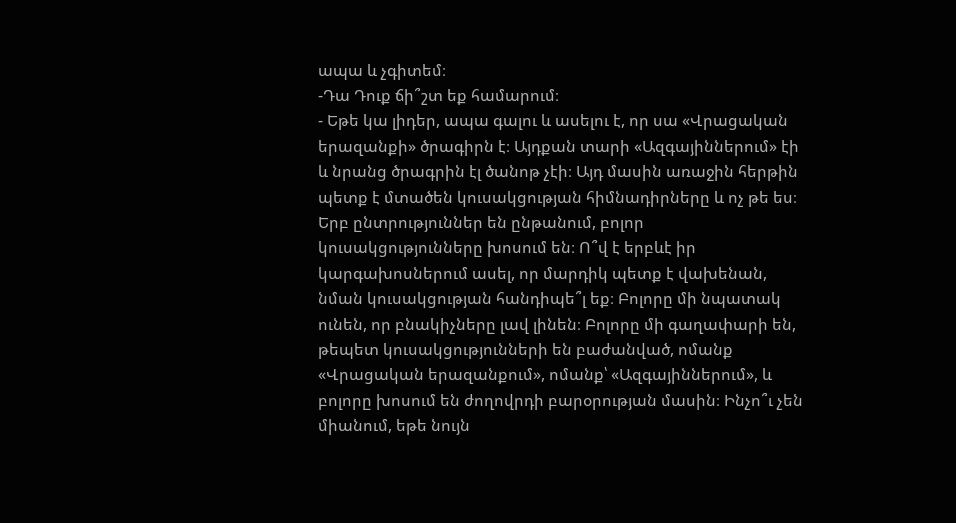ապա և չգիտեմ։
-Դա Դուք ճի՞շտ եք համարում։
- Եթե կա լիդեր, ապա գալու և ասելու է, որ սա «Վրացական երազանքի» ծրագիրն է։ Այդքան տարի «Ազգայիններում» էի և նրանց ծրագրին էլ ծանոթ չէի։ Այդ մասին առաջին հերթին պետք է մտածեն կուսակցության հիմնադիրները և ոչ թե ես։
Երբ ընտրություններ են ընթանում, բոլոր կուսակցությունները խոսում են։ Ո՞վ է երբևէ իր կարգախոսներում ասել, որ մարդիկ պետք է վախենան, նման կուսակցության հանդիպե՞լ եք։ Բոլորը մի նպատակ ունեն, որ բնակիչները լավ լինեն։ Բոլորը մի գաղափարի են, թեպետ կուսակցությունների են բաժանված, ոմանք «Վրացական երազանքում», ոմանք՝ «Ազգայիններում», և բոլորը խոսում են ժողովրդի բարօրության մասին։ Ինչո՞ւ չեն միանում, եթե նույն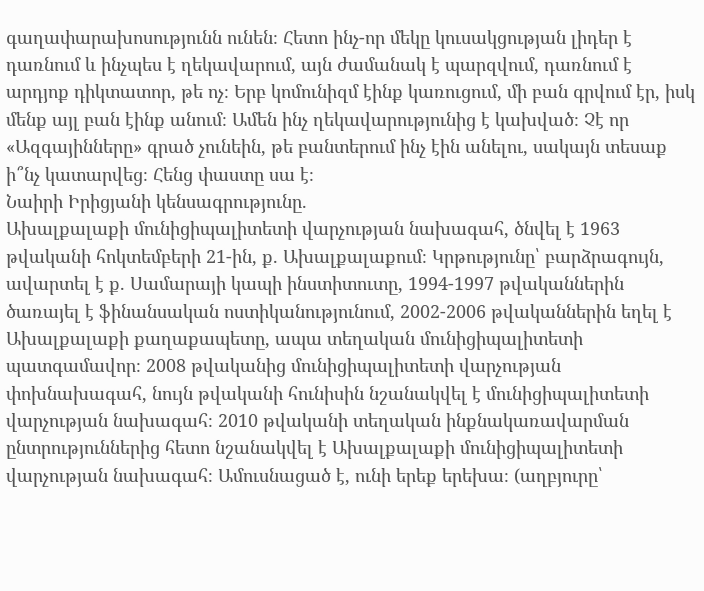գաղափարախոսությունն ունեն։ Հետո ինչ-որ մեկը կուսակցության լիդեր է դառնում և ինչպես է ղեկավարում, այն ժամանակ է պարզվում, դառնում է արդյոք դիկտատոր, թե ոչ։ Երբ կոմունիզմ էինք կառուցում, մի բան գրվում էր, իսկ մենք այլ բան էինք անում։ Ամեն ինչ ղեկավարությունից է կախված։ Չէ որ «Ազգայինները» գրած չունեին, թե բանտերում ինչ էին անելու, սակայն տեսաք ի՞նչ կատարվեց։ Հենց փաստը սա է։
Նաիրի Իրիցյանի կենսագրությունը.
Ախալքալաքի մունիցիպալիտետի վարչության նախագահ, ծնվել է 1963 թվականի հոկտեմբերի 21-ին, ք. Ախալքալաքում։ Կրթությունը՝ բարձրագույն, ավարտել է ք. Սամարայի կապի ինստիտուտը, 1994-1997 թվականներին ծառայել է ֆինանսական ոստիկանությունում, 2002-2006 թվականներին եղել է Ախալքալաքի քաղաքապետը, ապա տեղական մունիցիպալիտետի պատգամավոր։ 2008 թվականից մունիցիպալիտետի վարչության փոխնախագահ, նույն թվականի հունիսին նշանակվել է մունիցիպալիտետի վարչության նախագահ։ 2010 թվականի տեղական ինքնակառավարման ընտրություններից հետո նշանակվել է Ախալքալաքի մունիցիպալիտետի վարչության նախագահ։ Ամուսնացած է, ունի երեք երեխա։ (աղբյուրը՝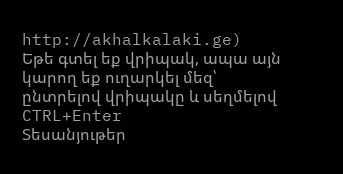http://akhalkalaki.ge)
Եթե գտել եք վրիպակ, ապա այն կարող եք ուղարկել մեզ՝ ընտրելով վրիպակը և սեղմելով CTRL+Enter
Տեսանյութեր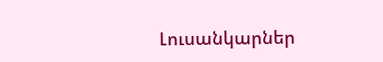Լուսանկարներ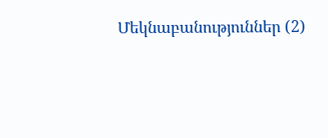Մեկնաբանություններ (2)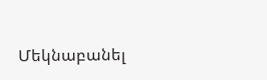Մեկնաբանել